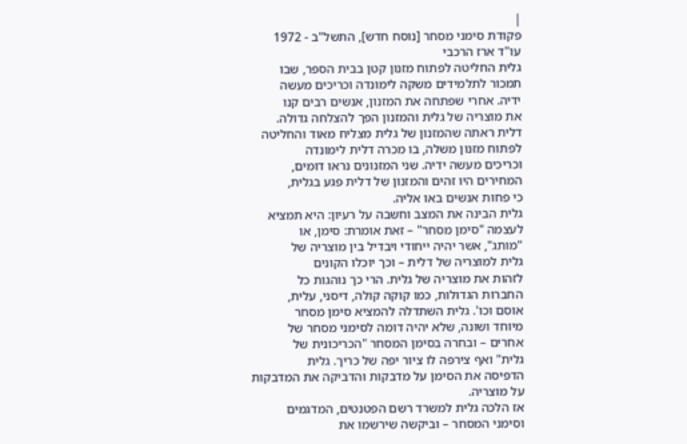|
פקודת סימני מסחר [נוסח חדש], התשל"ב - 1972
עו"ד ארז הרכבי
גלית החליטה לפתוח מזנון קטן בבית הספר, שבו
תמכור לתלמידים משקה לימונדה וכריכים מעשה
ידיה. אחרי שפתחה את המזנון, אנשים רבים קנו
את מוצריה של גלית והמזנון הפך להצלחה גדולה.
דלית ראתה שהמזנון של גלית מצליח מאוד והחליטה
לפתוח מזנון משלה, בו מכרה דלית לימונדה
וכריכים מעשה ידיה. שני המזנונים נראו דומים,
המחירים היו זהים והמזנון של דלית פגע בגלית,
כי פחות אנשים באו אליה.
גלית הבינה את המצב וחשבה על רעיון: היא תמציא
לעצמה "סימן מסחר" – זאת אומרת: סימן, או
"מותג", אשר יהיה ייחודי ויבדיל בין מוצריה של
גלית למוצריה של דלית – וכך יוכלו הקונים
לזהות את מוצריה של גלית. הרי כך נוהגות כל
החברות הגדולות, כמו קוקה קולה, דיסני, עלית,
אוסם וכו'. גלית השתדלה להמציא סימן מסחר
מיוחד ושונה, שלא יהיה דומה לסימני מסחר של
אחרים – ובחרה בסימן המסחר "הכריכונית של
גלית" ואף צירפה לו ציור יפה של כריך. גלית
הדפיסה את הסימן על מדבקות והדביקה את המדבקות
על מוצריה.
אז הלכה גלית למשרד רשם הפטנטים, המדגמים
וסימני המסחר – וביקשה שירשמו את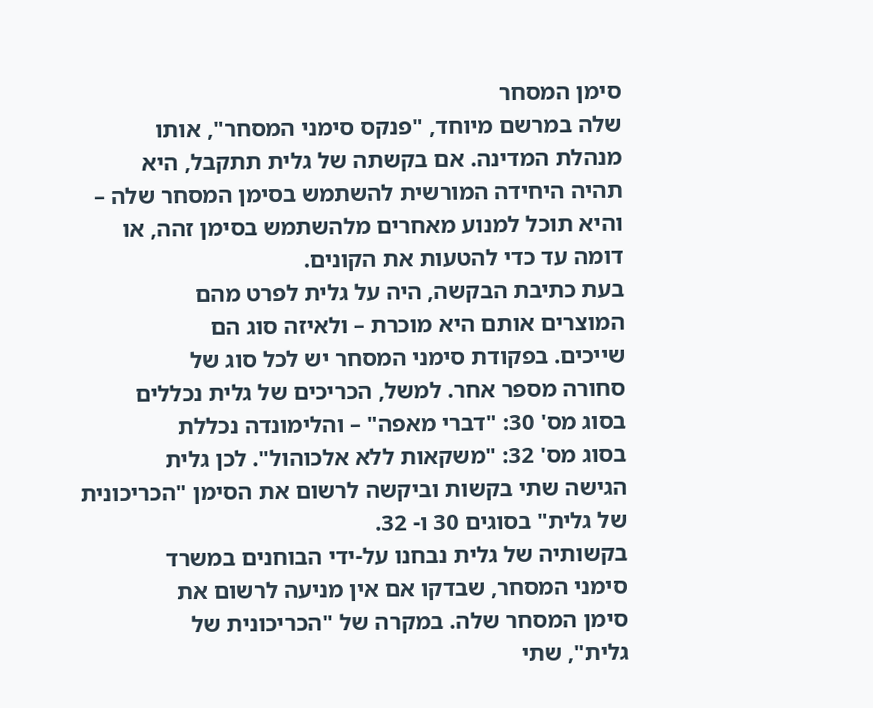סימן המסחר
שלה במרשם מיוחד, "פנקס סימני המסחר", אותו
מנהלת המדינה. אם בקשתה של גלית תתקבל, היא
תהיה היחידה המורשית להשתמש בסימן המסחר שלה –
והיא תוכל למנוע מאחרים מלהשתמש בסימן זהה, או
דומה עד כדי להטעות את הקונים.
בעת כתיבת הבקשה, היה על גלית לפרט מהם
המוצרים אותם היא מוכרת – ולאיזה סוג הם
שייכים. בפקודת סימני המסחר יש לכל סוג של
סחורה מספר אחר. למשל, הכריכים של גלית נכללים
בסוג מס' 30: "דברי מאפה" – והלימונדה נכללת
בסוג מס' 32: "משקאות ללא אלכוהול". לכן גלית
הגישה שתי בקשות וביקשה לרשום את הסימן "הכריכונית
של גלית" בסוגים 30 ו- 32.
בקשותיה של גלית נבחנו על-ידי הבוחנים במשרד
סימני המסחר, שבדקו אם אין מניעה לרשום את
סימן המסחר שלה. במקרה של "הכריכונית של
גלית", שתי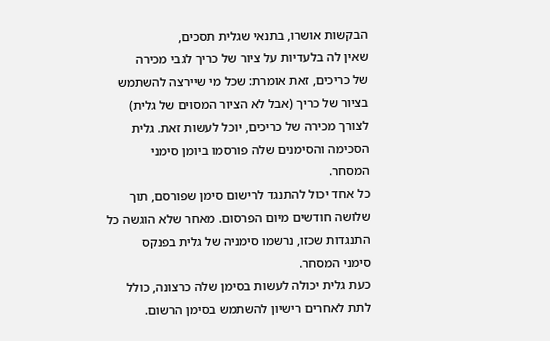הבקשות אושרו, בתנאי שגלית תסכים,
שאין לה בלעדיות על ציור של כריך לגבי מכירה
של כריכים, זאת אומרת: שכל מי שיירצה להשתמש
בציור של כריך (אבל לא הציור המסוים של גלית)
לצורך מכירה של כריכים, יוכל לעשות זאת. גלית
הסכימה והסימנים שלה פורסמו ביומן סימני
המסחר.
כל אחד יכול להתנגד לרישום סימן שפורסם, תוך
שלושה חודשים מיום הפרסום. מאחר שלא הוגשה כל
התנגדות שכזו, נרשמו סימניה של גלית בפנקס
סימני המסחר.
כעת גלית יכולה לעשות בסימן שלה כרצונה, כולל
לתת לאחרים רישיון להשתמש בסימן הרשום.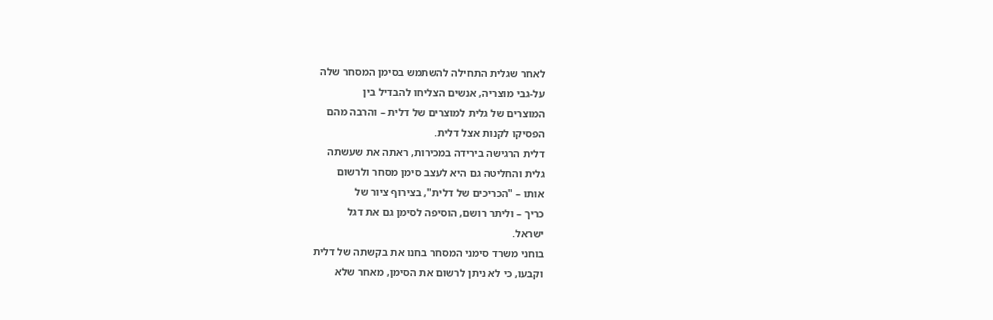לאחר שגלית התחילה להשתמש בסימן המסחר שלה
על-גבי מוצריה, אנשים הצליחו להבדיל בין
המוצרים של גלית למוצרים של דלית – והרבה מהם
הפסיקו לקנות אצל דלית.
דלית הרגישה בירידה במכירות, ראתה את שעשתה
גלית והחליטה גם היא לעצב סימן מסחר ולרשום
אותו – "הכריכים של דלית", בצירוף ציור של
כריך – וליתר רושם, הוסיפה לסימן גם את דגל
ישראל.
בוחני משרד סימני המסחר בחנו את בקשתה של דלית
וקבעו, כי לא ניתן לרשום את הסימן, מאחר שלא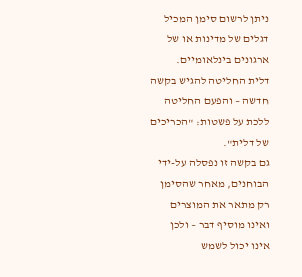ניתן לרשום סימן המכיל דגלים של מדינות או של
ארגונים בינלאומיים.
דלית החליטה להגיש בקשה חדשה – והפעם החליטה
ללכת על פשטות: "הכריכים של דלית".
גם בקשה זו נפסלה על-ידי הבוחנים, מאחר שהסימן
רק מתאר את המוצרים ואינו מוסיף דבר – ולכן
אינו יכול לשמש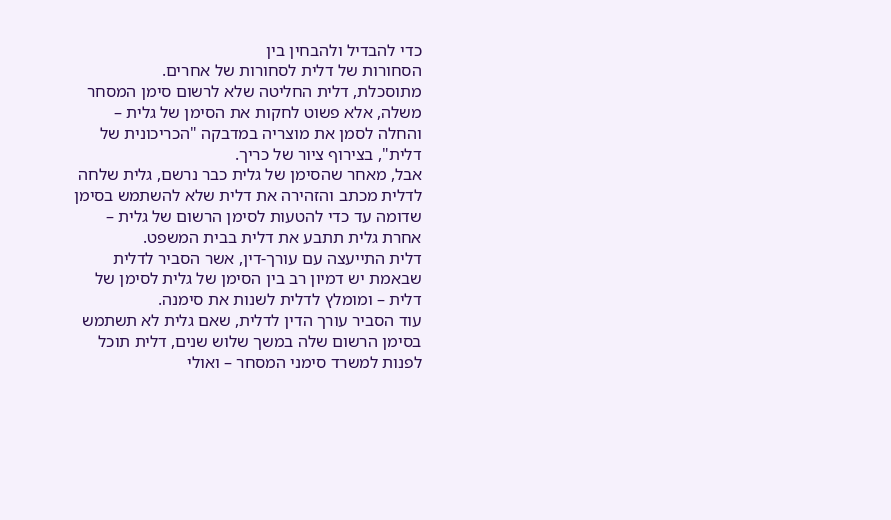כדי להבדיל ולהבחין בין
הסחורות של דלית לסחורות של אחרים.
מתוסכלת, דלית החליטה שלא לרשום סימן המסחר
משלה, אלא פשוט לחקות את הסימן של גלית –
והחלה לסמן את מוצריה במדבקה "הכריכונית של
דלית", בצירוף ציור של כריך.
אבל, מאחר שהסימן של גלית כבר נרשם, גלית שלחה
לדלית מכתב והזהירה את דלית שלא להשתמש בסימן
שדומה עד כדי להטעות לסימן הרשום של גלית –
אחרת גלית תתבע את דלית בבית המשפט.
דלית התייעצה עם עורך-דין, אשר הסביר לדלית
שבאמת יש דמיון רב בין הסימן של גלית לסימן של
דלית – ומומלץ לדלית לשנות את סימנה.
עוד הסביר עורך הדין לדלית, שאם גלית לא תשתמש
בסימן הרשום שלה במשך שלוש שנים, דלית תוכל
לפנות למשרד סימני המסחר – ואולי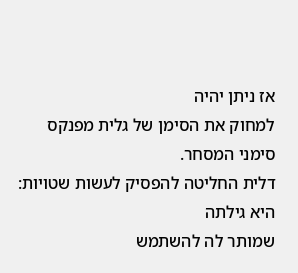אז ניתן יהיה
למחוק את הסימן של גלית מפנקס סימני המסחר.
דלית החליטה להפסיק לעשות שטויות: היא גילתה
שמותר לה להשתמש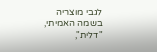לגבי מוצריה בשמה האמיתי,
"דלית",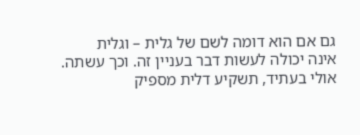גם אם הוא דומה לשם של גלית – וגלית
אינה יכולה לעשות דבר בעניין זה. וכך עשתה.
אולי בעתיד, תשקיע דלית מספיק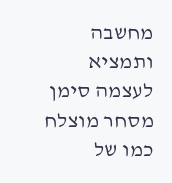מחשבה ותמציא
לעצמה סימן מסחר מוצלח כמו של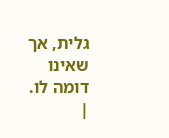גלית, אך שאינו
דומה לו.
|